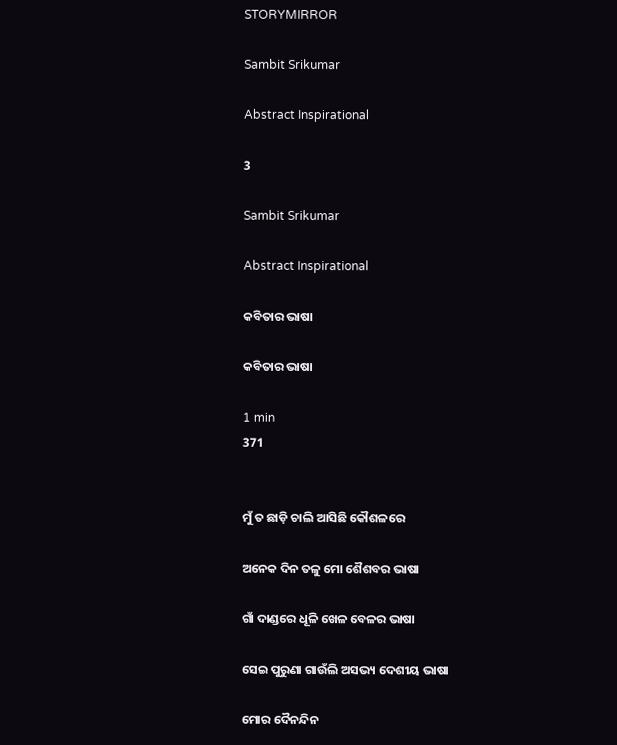STORYMIRROR

Sambit Srikumar

Abstract Inspirational

3

Sambit Srikumar

Abstract Inspirational

କବିତାର ଭାଷା

କବିତାର ଭାଷା

1 min
371


ମୁଁ ତ ଛାଡ଼ି ଚାଲି ଆସିଛି କୌଶଳରେ

ଅନେକ ଦିନ ତଳୁ ମୋ ଶୈଶବର ଭାଷା

ଗାଁ ଦାଣ୍ଡରେ ଧୂଳି ଖେଳ ବେଳର ଭାଷା

ସେଇ ପୁରୁଣା ଗାଉଁଲି ଅସଭ୍ୟ ଦେଶୀୟ ଭାଷା

ମୋର ଦୈନନ୍ଦିନ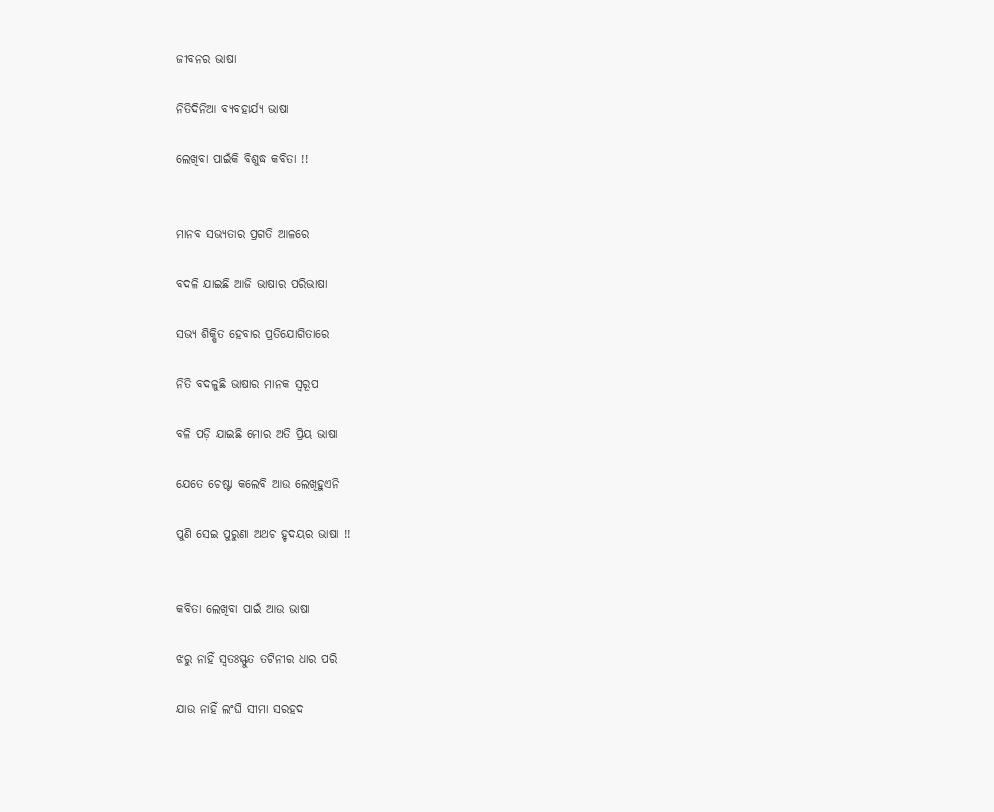ଜୀବନର ଭାଷା

ନିତିଦିନିଆ ବ୍ୟବହାର୍ଯ୍ୟ ଭାଷା

ଲେଖିବା ପାଇଁକି ବିଶୁଦ୍ଧ କବିତା !!


ମାନବ ସଭ୍ୟତାର ପ୍ରଗତି ଆଳରେ

ବଦଳି ଯାଇଛି ଆଜି ଭାଷାର ପରିଭାଷା

ସଭ୍ଯ ଶିକ୍ଷିତ ହେବାର ପ୍ରତିଯୋଗିତାରେ

ନିତି ବଦଳୁଛି ଭାଷାର ମାନକ ସ୍ବରୂପ

ବଳି ପଡ଼ି ଯାଇଛି ମୋର ଅତି ପ୍ରିୟ ଭାଷା

ଯେତେ ଚେଷ୍ଟା କଲେବି ଆଉ ଲେଖିହୁଏନି

ପୁଣି ସେଇ ପୁରୁଣା ଅଥଚ ହୃଦୟର ଭାଷା !!


କବିତା ଲେଖିବା ପାଇଁ ଆଉ ଭାଷା

ଝରୁ ନାହିଁ ସ୍ବତଃସ୍ଫୁତ ତଟିନୀର ଧାର ପରି

ଯାଉ ନାହିଁ ଲଂଘି ସୀମା ସରହଦ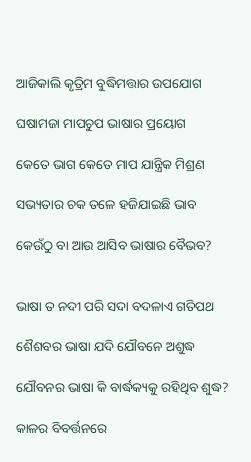ଆଜିକାଲି କୃତ୍ରିମ ବୁଦ୍ଧିମତ୍ତାର ଉପଯୋଗ

ଘଷାମଜା ମାପଚୁପ ଭାଷାର ପ୍ରୟୋଗ

କେତେ ଭାଗ କେତେ ମାପ ଯାନ୍ତ୍ରିକ ମିଶ୍ରଣ

ସଭ୍ୟତାର ଚକ ତଳେ ହଜିଯାଇଛି ଭାବ

କେଉଁଠୁ ବା ଆଉ ଆସିବ ଭାଷାର ବୈଭବ?


ଭାଷା ତ ନଦୀ ପରି ସଦା ବଦଳାଏ ଗତିପଥ

ଶୈଶବର ଭାଷା ଯଦି ଯୌବନେ ଅଶୁଦ୍ଧ

ଯୌବନର ଭାଷା କି ବାର୍ଦ୍ଧକ୍ୟକୁ ରହିଥିବ ଶୁଦ୍ଧ?

କାଳର ବିବର୍ତ୍ତନରେ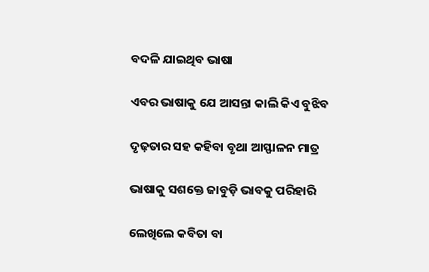ବଦଳି ଯାଇଥିବ ଭାଷା

ଏବର ଭାଷାକୁ ଯେ ଆସନ୍ତା କାଲି କିଏ ବୁଝିବ

ଦୃଢ଼ତାର ସହ କହିବା ବୃଥା ଆସ୍ଫାଳନ ମାତ୍ର

ଭାଷାକୁ ସଶକ୍ତେ ଜାବୁଡ଼ି ଭାବକୁ ପରିହାରି

ଲେଖିଲେ କବିତା ବା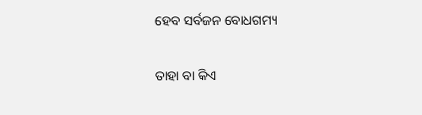ହେବ ସର୍ବଜନ ବୋଧଗମ୍ୟ

ତାହା ବା କିଏ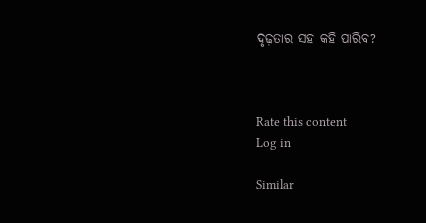ଦୃଢ଼ତାର ସହ କହି ପାରିବ?



Rate this content
Log in

Similar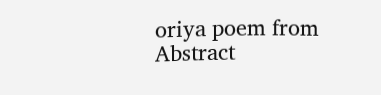oriya poem from Abstract